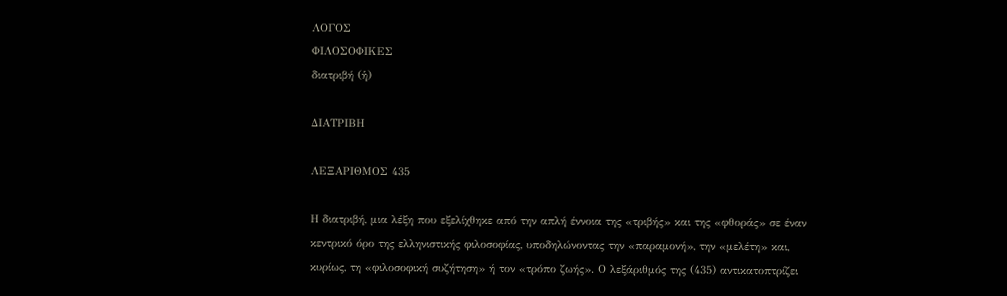ΛΟΓΟΣ
ΦΙΛΟΣΟΦΙΚΕΣ
διατριβή (ἡ)

ΔΙΑΤΡΙΒΗ

ΛΕΞΑΡΙΘΜΟΣ 435

Η διατριβή, μια λέξη που εξελίχθηκε από την απλή έννοια της «τριβής» και της «φθοράς» σε έναν κεντρικό όρο της ελληνιστικής φιλοσοφίας, υποδηλώνοντας την «παραμονή», την «μελέτη» και, κυρίως, τη «φιλοσοφική συζήτηση» ή τον «τρόπο ζωής». Ο λεξάριθμός της (435) αντικατοπτρίζει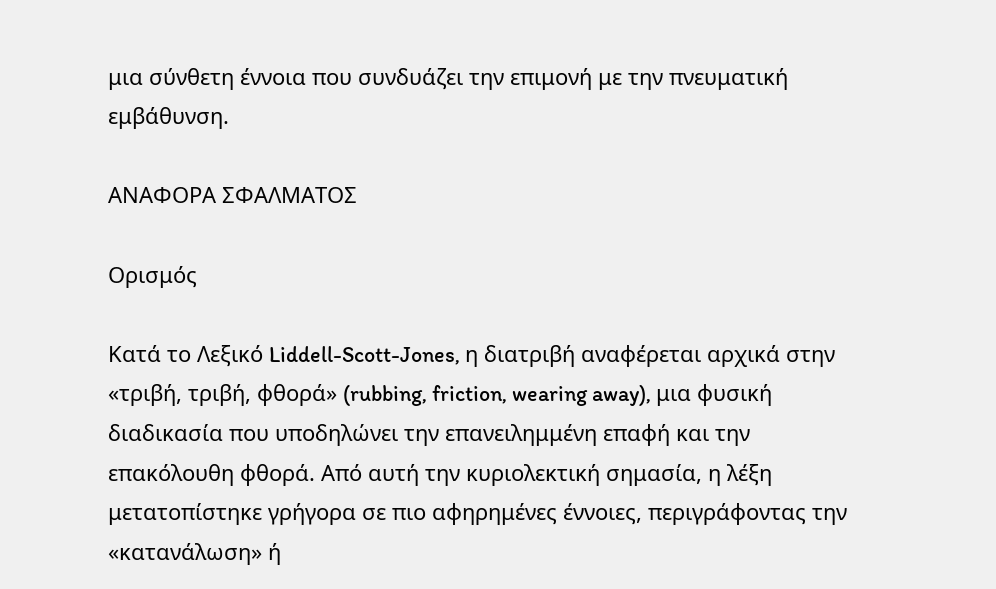μια σύνθετη έννοια που συνδυάζει την επιμονή με την πνευματική εμβάθυνση.

ΑΝΑΦΟΡΑ ΣΦΑΛΜΑΤΟΣ

Ορισμός

Κατά το Λεξικό Liddell-Scott-Jones, η διατριβή αναφέρεται αρχικά στην «τριβή, τριβή, φθορά» (rubbing, friction, wearing away), μια φυσική διαδικασία που υποδηλώνει την επανειλημμένη επαφή και την επακόλουθη φθορά. Από αυτή την κυριολεκτική σημασία, η λέξη μετατοπίστηκε γρήγορα σε πιο αφηρημένες έννοιες, περιγράφοντας την «κατανάλωση» ή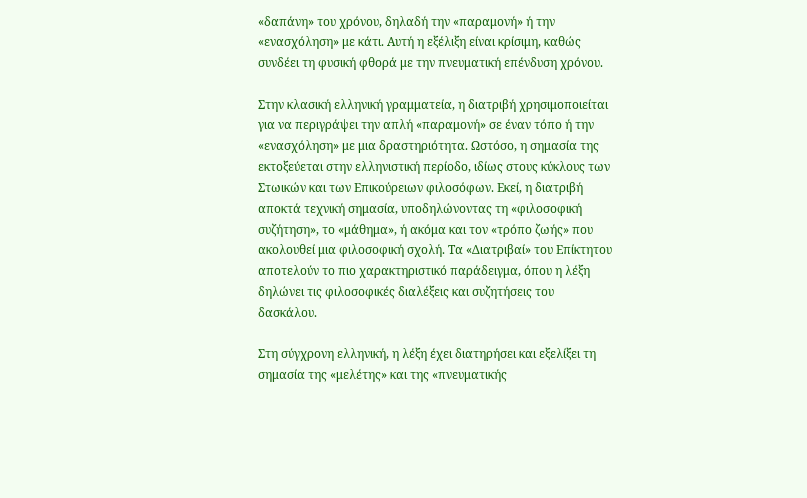«δαπάνη» του χρόνου, δηλαδή την «παραμονή» ή την «ενασχόληση» με κάτι. Αυτή η εξέλιξη είναι κρίσιμη, καθώς συνδέει τη φυσική φθορά με την πνευματική επένδυση χρόνου.

Στην κλασική ελληνική γραμματεία, η διατριβή χρησιμοποιείται για να περιγράψει την απλή «παραμονή» σε έναν τόπο ή την «ενασχόληση» με μια δραστηριότητα. Ωστόσο, η σημασία της εκτοξεύεται στην ελληνιστική περίοδο, ιδίως στους κύκλους των Στωικών και των Επικούρειων φιλοσόφων. Εκεί, η διατριβή αποκτά τεχνική σημασία, υποδηλώνοντας τη «φιλοσοφική συζήτηση», το «μάθημα», ή ακόμα και τον «τρόπο ζωής» που ακολουθεί μια φιλοσοφική σχολή. Τα «Διατριβαί» του Επίκτητου αποτελούν το πιο χαρακτηριστικό παράδειγμα, όπου η λέξη δηλώνει τις φιλοσοφικές διαλέξεις και συζητήσεις του δασκάλου.

Στη σύγχρονη ελληνική, η λέξη έχει διατηρήσει και εξελίξει τη σημασία της «μελέτης» και της «πνευματικής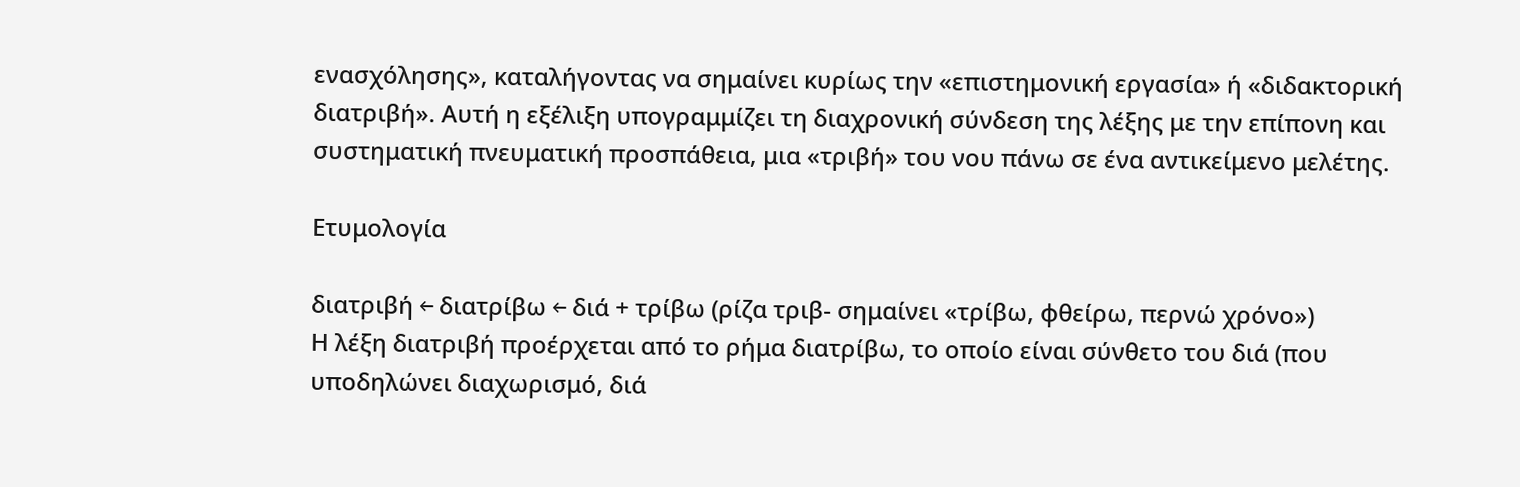ενασχόλησης», καταλήγοντας να σημαίνει κυρίως την «επιστημονική εργασία» ή «διδακτορική διατριβή». Αυτή η εξέλιξη υπογραμμίζει τη διαχρονική σύνδεση της λέξης με την επίπονη και συστηματική πνευματική προσπάθεια, μια «τριβή» του νου πάνω σε ένα αντικείμενο μελέτης.

Ετυμολογία

διατριβή ← διατρίβω ← διά + τρίβω (ρίζα τριβ- σημαίνει «τρίβω, φθείρω, περνώ χρόνο»)
Η λέξη διατριβή προέρχεται από το ρήμα διατρίβω, το οποίο είναι σύνθετο του διά (που υποδηλώνει διαχωρισμό, διά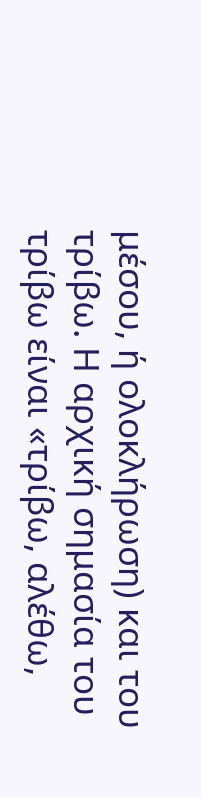μέσου, ή ολοκλήρωση) και του τρίβω. Η αρχική σημασία του τρίβω είναι «τρίβω, αλέθω,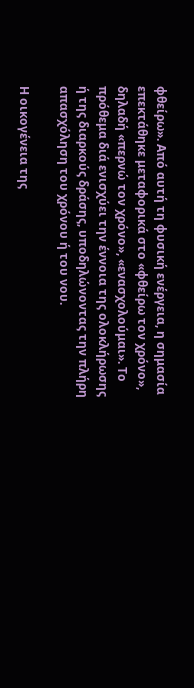φθείρω». Από αυτή τη φυσική ενέργεια, η σημασία επεκτάθηκε μεταφορικά στο «φθείρω τον χρόνο», δηλαδή «περνώ τον χρόνο», «ενασχολούμαι». Το πρόθεμα διά ενισχύει την έννοια της ολοκλήρωσης ή της διαρκούς δράσης, υποδηλώνοντας την πλήρη απασχόληση του χρόνου ή του νου.

Η οικογένεια της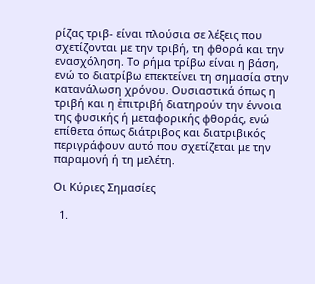ρίζας τριβ- είναι πλούσια σε λέξεις που σχετίζονται με την τριβή, τη φθορά και την ενασχόληση. Το ρήμα τρίβω είναι η βάση, ενώ το διατρίβω επεκτείνει τη σημασία στην κατανάλωση χρόνου. Ουσιαστικά όπως η τριβή και η ἐπιτριβή διατηρούν την έννοια της φυσικής ή μεταφορικής φθοράς, ενώ επίθετα όπως διάτριβος και διατριβικός περιγράφουν αυτό που σχετίζεται με την παραμονή ή τη μελέτη.

Οι Κύριες Σημασίες

  1.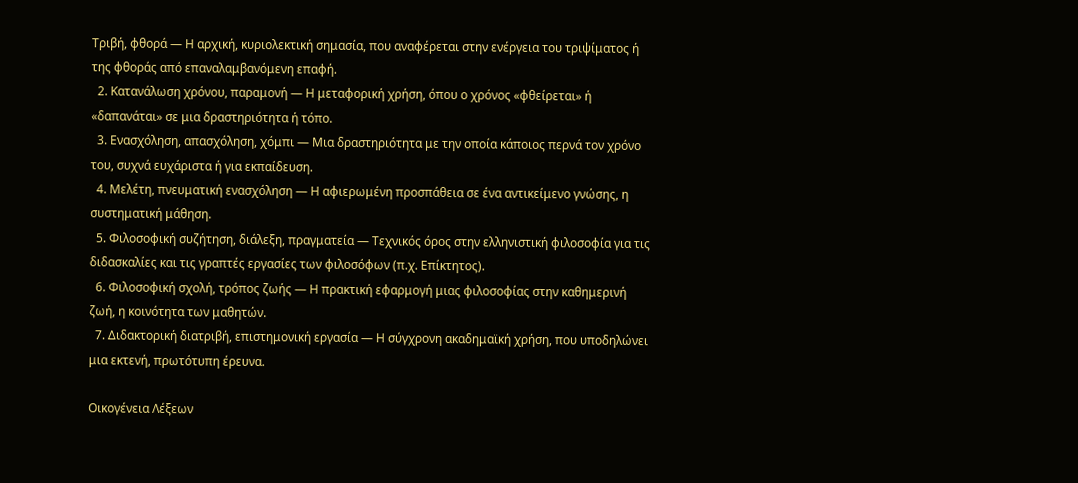Τριβή, φθορά — Η αρχική, κυριολεκτική σημασία, που αναφέρεται στην ενέργεια του τριψίματος ή της φθοράς από επαναλαμβανόμενη επαφή.
  2. Κατανάλωση χρόνου, παραμονή — Η μεταφορική χρήση, όπου ο χρόνος «φθείρεται» ή «δαπανάται» σε μια δραστηριότητα ή τόπο.
  3. Ενασχόληση, απασχόληση, χόμπι — Μια δραστηριότητα με την οποία κάποιος περνά τον χρόνο του, συχνά ευχάριστα ή για εκπαίδευση.
  4. Μελέτη, πνευματική ενασχόληση — Η αφιερωμένη προσπάθεια σε ένα αντικείμενο γνώσης, η συστηματική μάθηση.
  5. Φιλοσοφική συζήτηση, διάλεξη, πραγματεία — Τεχνικός όρος στην ελληνιστική φιλοσοφία για τις διδασκαλίες και τις γραπτές εργασίες των φιλοσόφων (π.χ. Επίκτητος).
  6. Φιλοσοφική σχολή, τρόπος ζωής — Η πρακτική εφαρμογή μιας φιλοσοφίας στην καθημερινή ζωή, η κοινότητα των μαθητών.
  7. Διδακτορική διατριβή, επιστημονική εργασία — Η σύγχρονη ακαδημαϊκή χρήση, που υποδηλώνει μια εκτενή, πρωτότυπη έρευνα.

Οικογένεια Λέξεων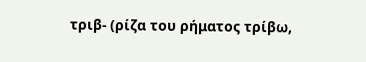τριβ- (ρίζα του ρήματος τρίβω,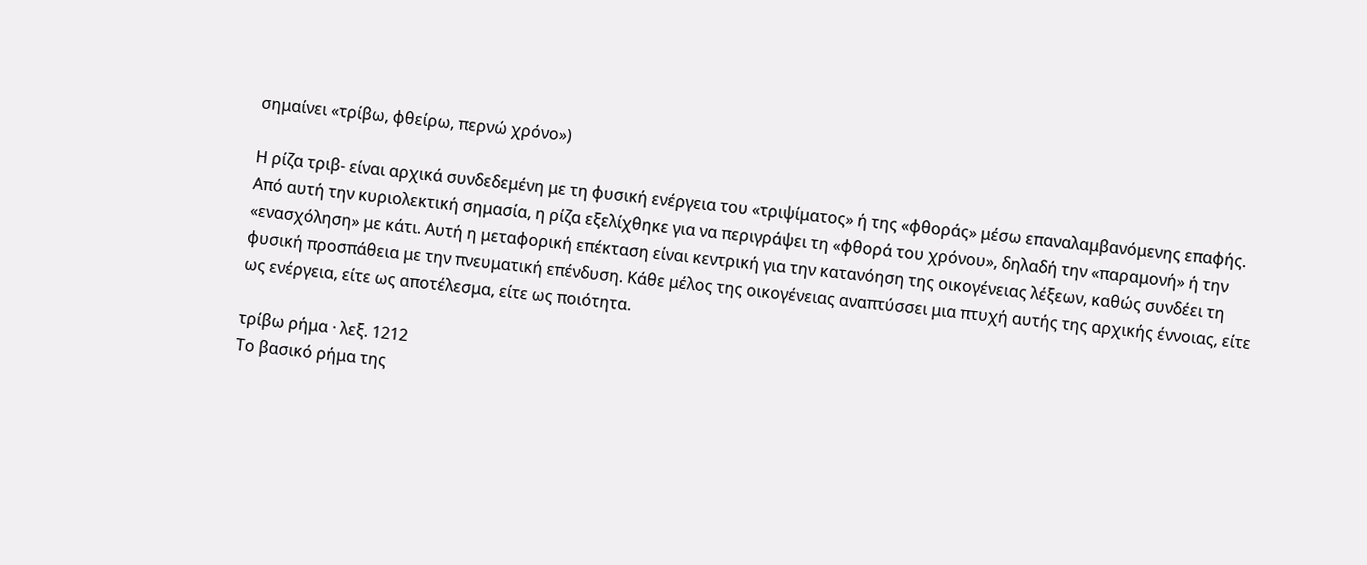σημαίνει «τρίβω, φθείρω, περνώ χρόνο»)

Η ρίζα τριβ- είναι αρχικά συνδεδεμένη με τη φυσική ενέργεια του «τριψίματος» ή της «φθοράς» μέσω επαναλαμβανόμενης επαφής. Από αυτή την κυριολεκτική σημασία, η ρίζα εξελίχθηκε για να περιγράψει τη «φθορά του χρόνου», δηλαδή την «παραμονή» ή την «ενασχόληση» με κάτι. Αυτή η μεταφορική επέκταση είναι κεντρική για την κατανόηση της οικογένειας λέξεων, καθώς συνδέει τη φυσική προσπάθεια με την πνευματική επένδυση. Κάθε μέλος της οικογένειας αναπτύσσει μια πτυχή αυτής της αρχικής έννοιας, είτε ως ενέργεια, είτε ως αποτέλεσμα, είτε ως ποιότητα.

τρίβω ρήμα · λεξ. 1212
Το βασικό ρήμα της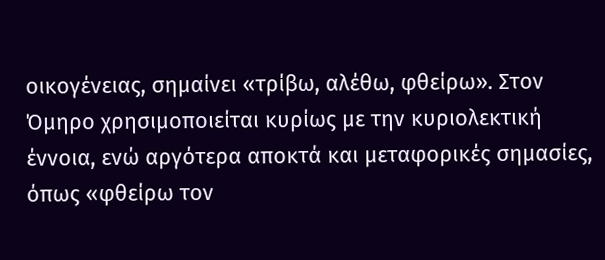οικογένειας, σημαίνει «τρίβω, αλέθω, φθείρω». Στον Όμηρο χρησιμοποιείται κυρίως με την κυριολεκτική έννοια, ενώ αργότερα αποκτά και μεταφορικές σημασίες, όπως «φθείρω τον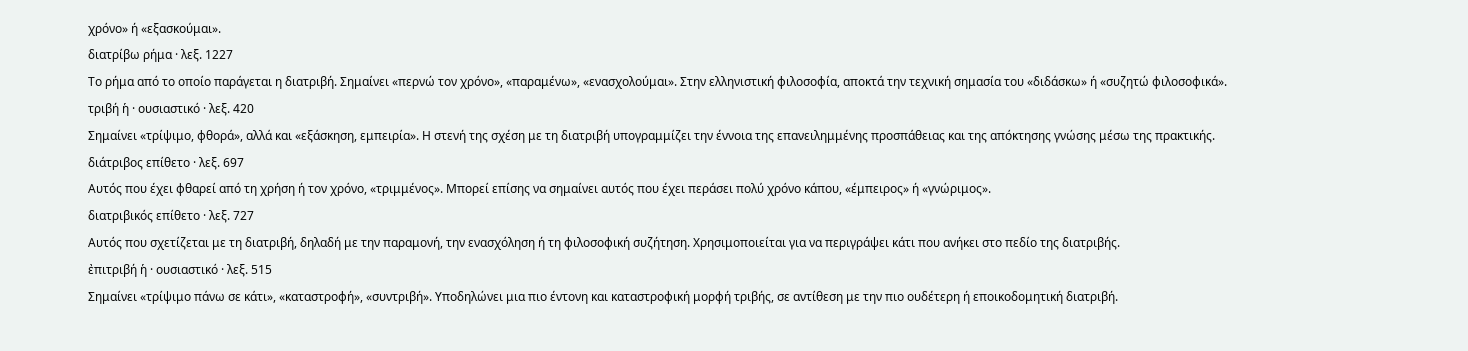χρόνο» ή «εξασκούμαι».
διατρίβω ρήμα · λεξ. 1227
Το ρήμα από το οποίο παράγεται η διατριβή. Σημαίνει «περνώ τον χρόνο», «παραμένω», «ενασχολούμαι». Στην ελληνιστική φιλοσοφία, αποκτά την τεχνική σημασία του «διδάσκω» ή «συζητώ φιλοσοφικά».
τριβή ἡ · ουσιαστικό · λεξ. 420
Σημαίνει «τρίψιμο, φθορά», αλλά και «εξάσκηση, εμπειρία». Η στενή της σχέση με τη διατριβή υπογραμμίζει την έννοια της επανειλημμένης προσπάθειας και της απόκτησης γνώσης μέσω της πρακτικής.
διάτριβος επίθετο · λεξ. 697
Αυτός που έχει φθαρεί από τη χρήση ή τον χρόνο, «τριμμένος». Μπορεί επίσης να σημαίνει αυτός που έχει περάσει πολύ χρόνο κάπου, «έμπειρος» ή «γνώριμος».
διατριβικός επίθετο · λεξ. 727
Αυτός που σχετίζεται με τη διατριβή, δηλαδή με την παραμονή, την ενασχόληση ή τη φιλοσοφική συζήτηση. Χρησιμοποιείται για να περιγράψει κάτι που ανήκει στο πεδίο της διατριβής.
ἐπιτριβή ἡ · ουσιαστικό · λεξ. 515
Σημαίνει «τρίψιμο πάνω σε κάτι», «καταστροφή», «συντριβή». Υποδηλώνει μια πιο έντονη και καταστροφική μορφή τριβής, σε αντίθεση με την πιο ουδέτερη ή εποικοδομητική διατριβή.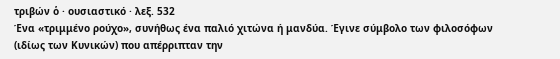τριβών ὁ · ουσιαστικό · λεξ. 532
Ένα «τριμμένο ρούχο», συνήθως ένα παλιό χιτώνα ή μανδύα. Έγινε σύμβολο των φιλοσόφων (ιδίως των Κυνικών) που απέρριπταν την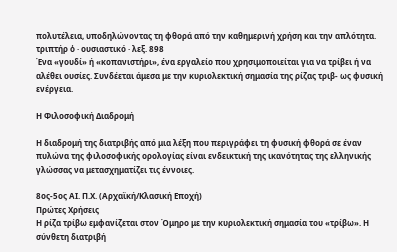πολυτέλεια, υποδηλώνοντας τη φθορά από την καθημερινή χρήση και την απλότητα.
τριπτήρ ὁ · ουσιαστικό · λεξ. 898
Ένα «γουδί» ή «κοπανιστήρι», ένα εργαλείο που χρησιμοποιείται για να τρίβει ή να αλέθει ουσίες. Συνδέεται άμεσα με την κυριολεκτική σημασία της ρίζας τριβ- ως φυσική ενέργεια.

Η Φιλοσοφική Διαδρομή

Η διαδρομή της διατριβής από μια λέξη που περιγράφει τη φυσική φθορά σε έναν πυλώνα της φιλοσοφικής ορολογίας είναι ενδεικτική της ικανότητας της ελληνικής γλώσσας να μετασχηματίζει τις έννοιες.

8ος-5ος ΑΙ. Π.Χ. (Αρχαϊκή/Κλασική Εποχή)
Πρώτες Χρήσεις
Η ρίζα τρίβω εμφανίζεται στον Όμηρο με την κυριολεκτική σημασία του «τρίβω». Η σύνθετη διατριβή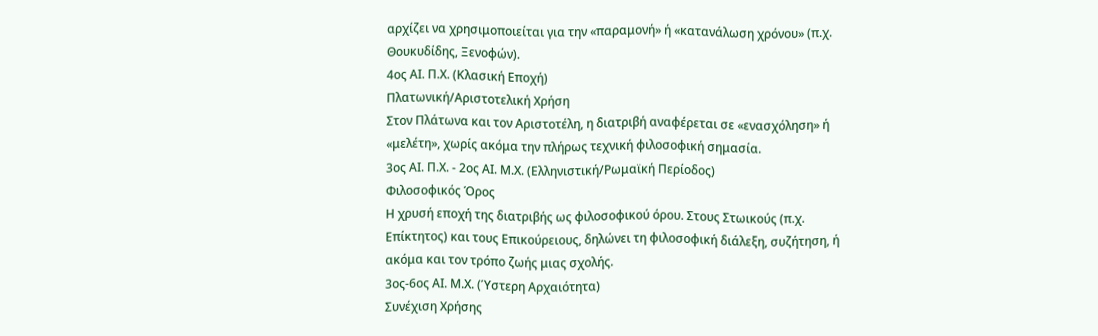αρχίζει να χρησιμοποιείται για την «παραμονή» ή «κατανάλωση χρόνου» (π.χ. Θουκυδίδης, Ξενοφών).
4ος ΑΙ. Π.Χ. (Κλασική Εποχή)
Πλατωνική/Αριστοτελική Χρήση
Στον Πλάτωνα και τον Αριστοτέλη, η διατριβή αναφέρεται σε «ενασχόληση» ή «μελέτη», χωρίς ακόμα την πλήρως τεχνική φιλοσοφική σημασία.
3ος ΑΙ. Π.Χ. - 2ος ΑΙ. Μ.Χ. (Ελληνιστική/Ρωμαϊκή Περίοδος)
Φιλοσοφικός Όρος
Η χρυσή εποχή της διατριβής ως φιλοσοφικού όρου. Στους Στωικούς (π.χ. Επίκτητος) και τους Επικούρειους, δηλώνει τη φιλοσοφική διάλεξη, συζήτηση, ή ακόμα και τον τρόπο ζωής μιας σχολής.
3ος-6ος ΑΙ. Μ.Χ. (Ύστερη Αρχαιότητα)
Συνέχιση Χρήσης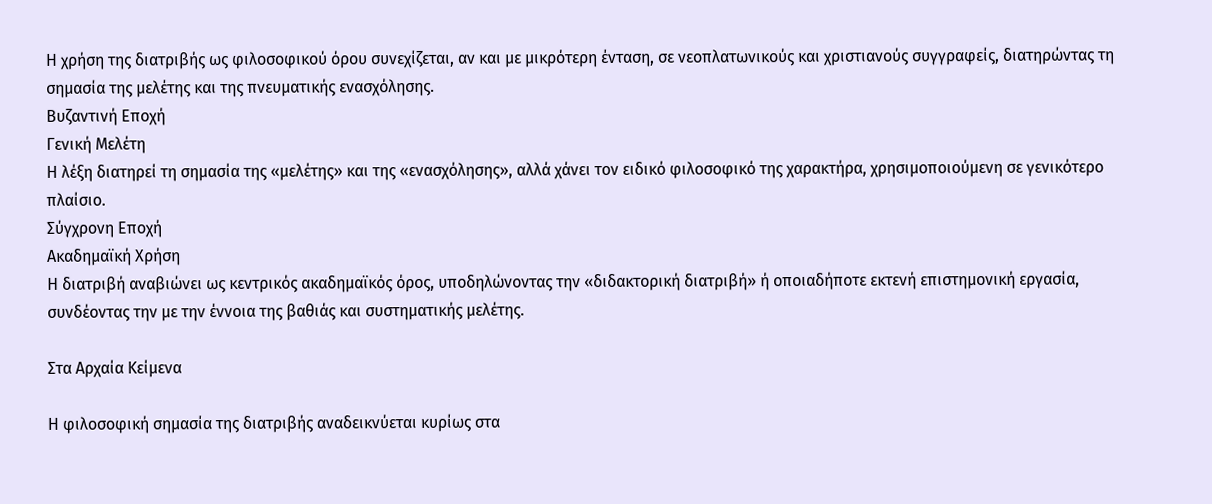Η χρήση της διατριβής ως φιλοσοφικού όρου συνεχίζεται, αν και με μικρότερη ένταση, σε νεοπλατωνικούς και χριστιανούς συγγραφείς, διατηρώντας τη σημασία της μελέτης και της πνευματικής ενασχόλησης.
Βυζαντινή Εποχή
Γενική Μελέτη
Η λέξη διατηρεί τη σημασία της «μελέτης» και της «ενασχόλησης», αλλά χάνει τον ειδικό φιλοσοφικό της χαρακτήρα, χρησιμοποιούμενη σε γενικότερο πλαίσιο.
Σύγχρονη Εποχή
Ακαδημαϊκή Χρήση
Η διατριβή αναβιώνει ως κεντρικός ακαδημαϊκός όρος, υποδηλώνοντας την «διδακτορική διατριβή» ή οποιαδήποτε εκτενή επιστημονική εργασία, συνδέοντας την με την έννοια της βαθιάς και συστηματικής μελέτης.

Στα Αρχαία Κείμενα

Η φιλοσοφική σημασία της διατριβής αναδεικνύεται κυρίως στα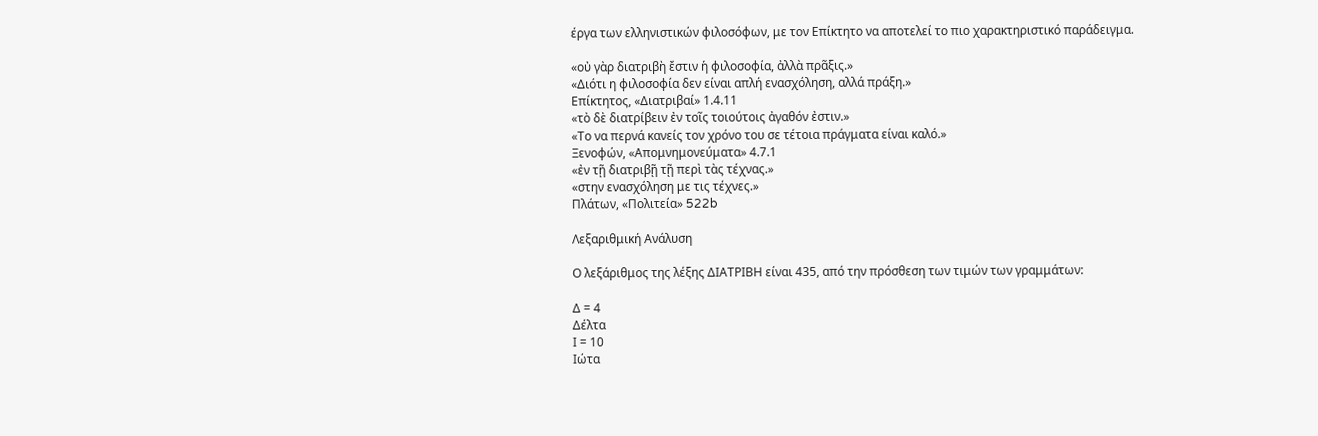έργα των ελληνιστικών φιλοσόφων, με τον Επίκτητο να αποτελεί το πιο χαρακτηριστικό παράδειγμα.

«οὐ γὰρ διατριβὴ ἔστιν ἡ φιλοσοφία, ἀλλὰ πρᾶξις.»
«Διότι η φιλοσοφία δεν είναι απλή ενασχόληση, αλλά πράξη.»
Επίκτητος, «Διατριβαί» 1.4.11
«τὸ δὲ διατρίβειν ἐν τοῖς τοιούτοις ἀγαθόν ἐστιν.»
«Το να περνά κανείς τον χρόνο του σε τέτοια πράγματα είναι καλό.»
Ξενοφών, «Απομνημονεύματα» 4.7.1
«ἐν τῇ διατριβῇ τῇ περὶ τὰς τέχνας.»
«στην ενασχόληση με τις τέχνες.»
Πλάτων, «Πολιτεία» 522b

Λεξαριθμική Ανάλυση

Ο λεξάριθμος της λέξης ΔΙΑΤΡΙΒΗ είναι 435, από την πρόσθεση των τιμών των γραμμάτων:

Δ = 4
Δέλτα
Ι = 10
Ιώτα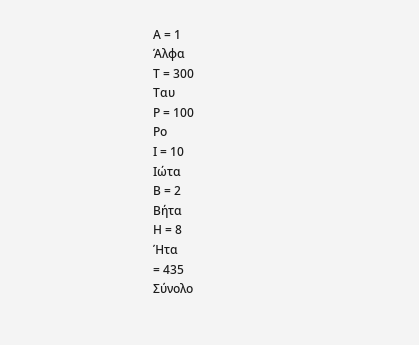Α = 1
Άλφα
Τ = 300
Ταυ
Ρ = 100
Ρο
Ι = 10
Ιώτα
Β = 2
Βήτα
Η = 8
Ήτα
= 435
Σύνολο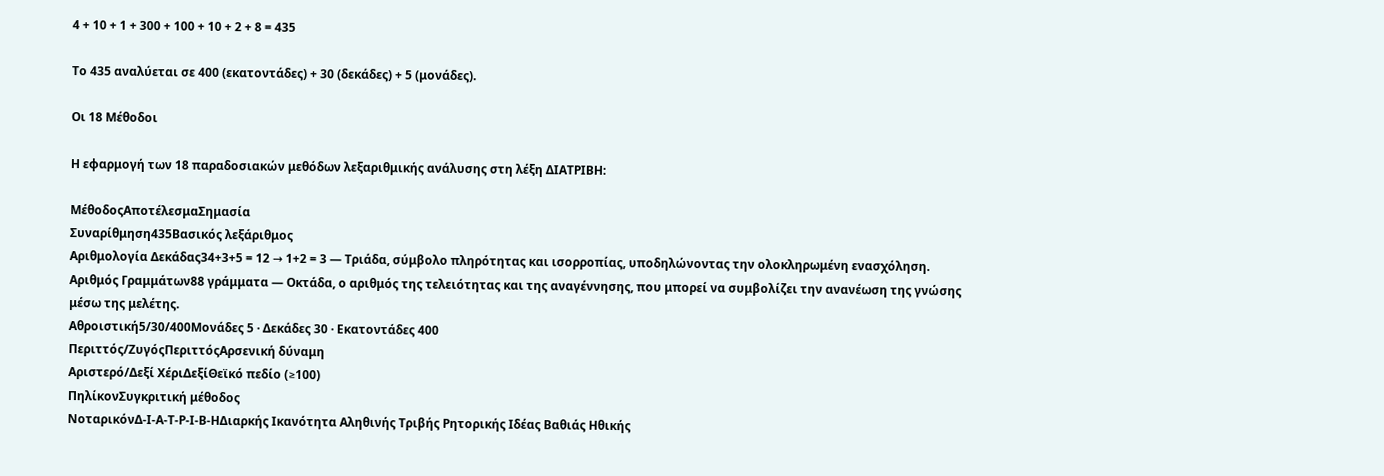4 + 10 + 1 + 300 + 100 + 10 + 2 + 8 = 435

Το 435 αναλύεται σε 400 (εκατοντάδες) + 30 (δεκάδες) + 5 (μονάδες).

Οι 18 Μέθοδοι

Η εφαρμογή των 18 παραδοσιακών μεθόδων λεξαριθμικής ανάλυσης στη λέξη ΔΙΑΤΡΙΒΗ:

ΜέθοδοςΑποτέλεσμαΣημασία
Συναρίθμηση435Βασικός λεξάριθμος
Αριθμολογία Δεκάδας34+3+5 = 12 → 1+2 = 3 — Τριάδα, σύμβολο πληρότητας και ισορροπίας, υποδηλώνοντας την ολοκληρωμένη ενασχόληση.
Αριθμός Γραμμάτων88 γράμματα — Οκτάδα, ο αριθμός της τελειότητας και της αναγέννησης, που μπορεί να συμβολίζει την ανανέωση της γνώσης μέσω της μελέτης.
Αθροιστική5/30/400Μονάδες 5 · Δεκάδες 30 · Εκατοντάδες 400
Περιττός/ΖυγόςΠεριττόςΑρσενική δύναμη
Αριστερό/Δεξί ΧέριΔεξίΘεϊκό πεδίο (≥100)
ΠηλίκονΣυγκριτική μέθοδος
ΝοταρικόνΔ-Ι-Α-Τ-Ρ-Ι-Β-ΗΔιαρκής Ικανότητα Αληθινής Τριβής Ρητορικής Ιδέας Βαθιάς Ηθικής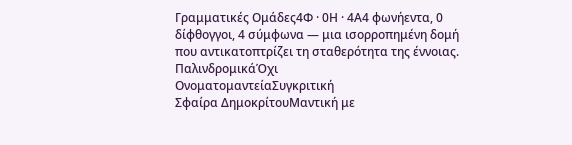Γραμματικές Ομάδες4Φ · 0Η · 4Α4 φωνήεντα, 0 δίφθογγοι, 4 σύμφωνα — μια ισορροπημένη δομή που αντικατοπτρίζει τη σταθερότητα της έννοιας.
ΠαλινδρομικάΌχι
ΟνοματομαντείαΣυγκριτική
Σφαίρα ΔημοκρίτουΜαντική με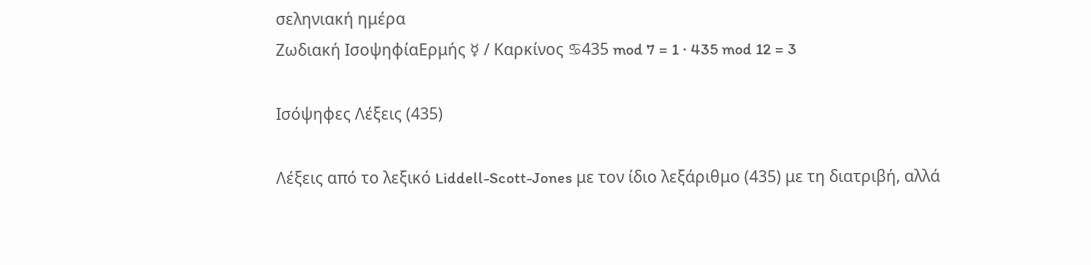σεληνιακή ημέρα
Ζωδιακή ΙσοψηφίαΕρμής ☿ / Καρκίνος ♋435 mod 7 = 1 · 435 mod 12 = 3

Ισόψηφες Λέξεις (435)

Λέξεις από το λεξικό Liddell-Scott-Jones με τον ίδιο λεξάριθμο (435) με τη διατριβή, αλλά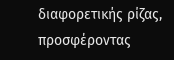διαφορετικής ρίζας, προσφέροντας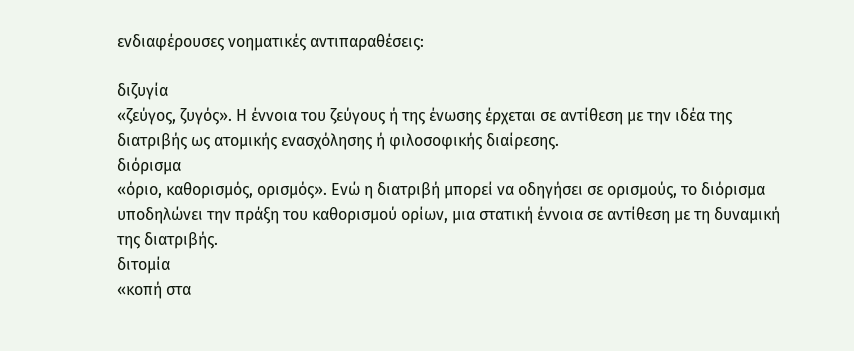ενδιαφέρουσες νοηματικές αντιπαραθέσεις:

διζυγία
«ζεύγος, ζυγός». Η έννοια του ζεύγους ή της ένωσης έρχεται σε αντίθεση με την ιδέα της διατριβής ως ατομικής ενασχόλησης ή φιλοσοφικής διαίρεσης.
διόρισμα
«όριο, καθορισμός, ορισμός». Ενώ η διατριβή μπορεί να οδηγήσει σε ορισμούς, το διόρισμα υποδηλώνει την πράξη του καθορισμού ορίων, μια στατική έννοια σε αντίθεση με τη δυναμική της διατριβής.
διτομία
«κοπή στα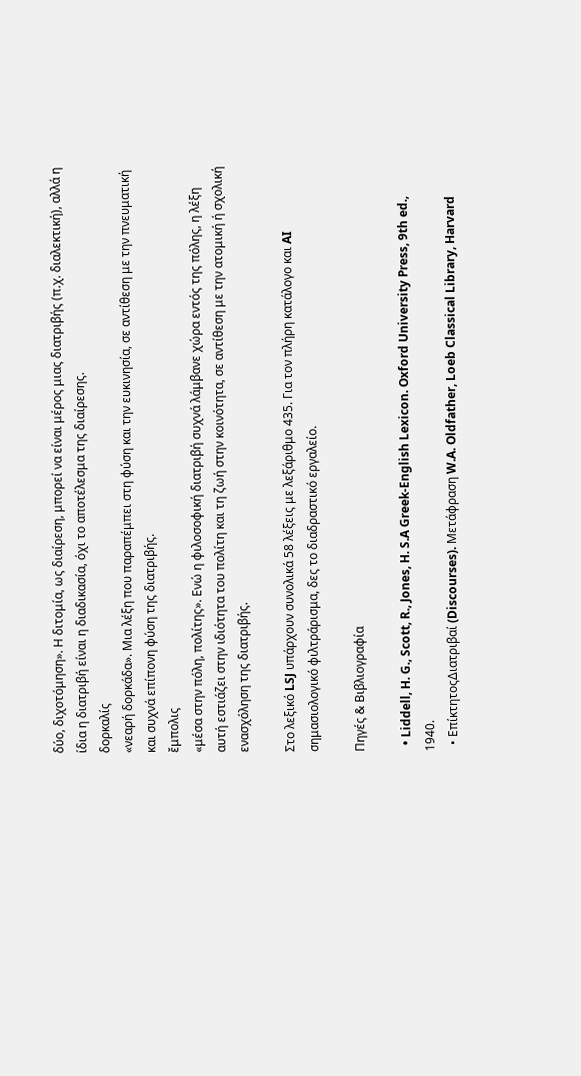δύο, διχοτόμηση». Η διτομία, ως διαίρεση, μπορεί να είναι μέρος μιας διατριβής (π.χ. διαλεκτική), αλλά η ίδια η διατριβή είναι η διαδικασία, όχι το αποτέλεσμα της διαίρεσης.
δορκαλίς
«νεαρή δορκάδα». Μια λέξη που παραπέμπει στη φύση και την ευκινησία, σε αντίθεση με την πνευματική και συχνά επίπονη φύση της διατριβής.
ἔμπολις
«μέσα στην πόλη, πολίτης». Ενώ η φιλοσοφική διατριβή συχνά λάμβανε χώρα εντός της πόλης, η λέξη αυτή εστιάζει στην ιδιότητα του πολίτη και τη ζωή στην κοινότητα, σε αντίθεση με την ατομική ή σχολική ενασχόληση της διατριβής.

Στο λεξικό LSJ υπάρχουν συνολικά 58 λέξεις με λεξάριθμο 435. Για τον πλήρη κατάλογο και AI σημασιολογικό φιλτράρισμα, δες το διαδραστικό εργαλείο.

Πηγές & Βιβλιογραφία

  • Liddell, H. G., Scott, R., Jones, H. S.A Greek-English Lexicon. Oxford University Press, 9th ed., 1940.
  • ΕπίκτητοςΔιατριβαί (Discourses). Μετάφραση W.A. Oldfather, Loeb Classical Library, Harvard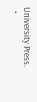University Press.
  •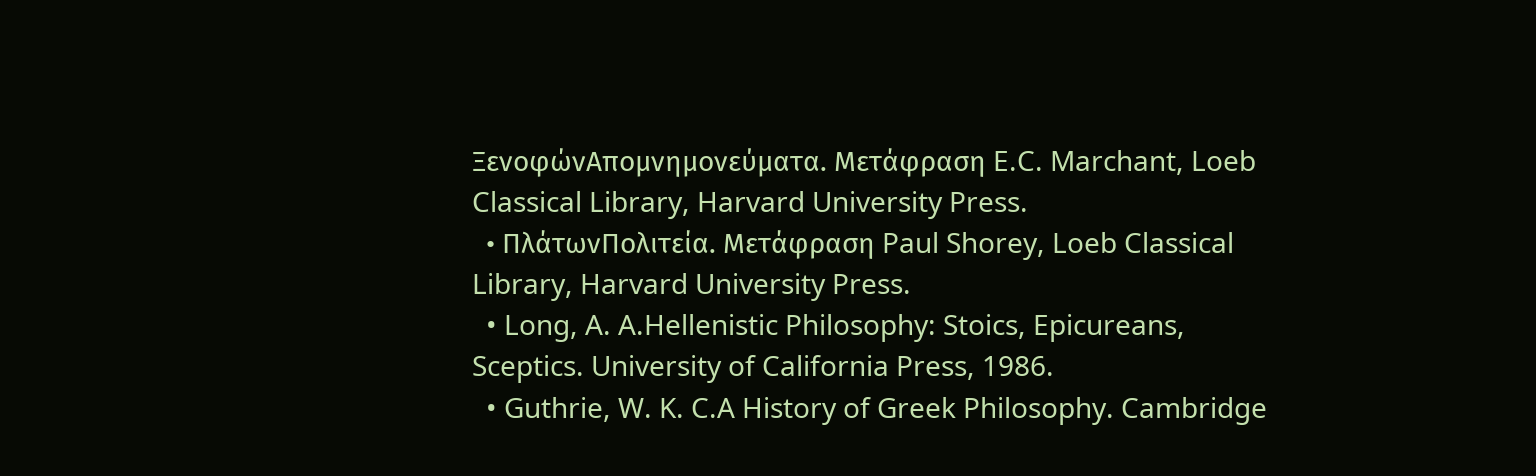ΞενοφώνΑπομνημονεύματα. Μετάφραση E.C. Marchant, Loeb Classical Library, Harvard University Press.
  • ΠλάτωνΠολιτεία. Μετάφραση Paul Shorey, Loeb Classical Library, Harvard University Press.
  • Long, A. A.Hellenistic Philosophy: Stoics, Epicureans, Sceptics. University of California Press, 1986.
  • Guthrie, W. K. C.A History of Greek Philosophy. Cambridge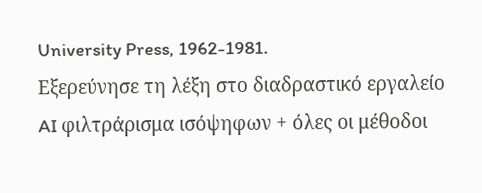University Press, 1962-1981.
Εξερεύνησε τη λέξη στο διαδραστικό εργαλείο
AI φιλτράρισμα ισόψηφων + όλες οι μέθοδοι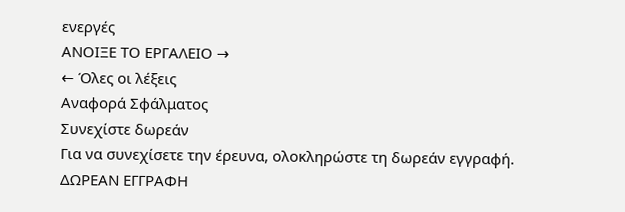ενεργές
ΑΝΟΙΞΕ ΤΟ ΕΡΓΑΛΕΙΟ →
← Όλες οι λέξεις
Αναφορά Σφάλματος
Συνεχίστε δωρεάν
Για να συνεχίσετε την έρευνα, ολοκληρώστε τη δωρεάν εγγραφή.
ΔΩΡΕΑΝ ΕΓΓΡΑΦΗ